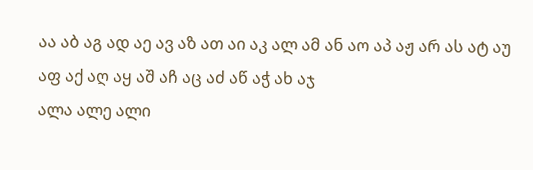აა აბ აგ ად აე ავ აზ ათ აი აკ ალ ამ ან აო აპ აჟ არ ას ატ აუ აფ აქ აღ აყ აშ აჩ აც აძ აწ აჭ ახ აჯ
ალა ალე ალი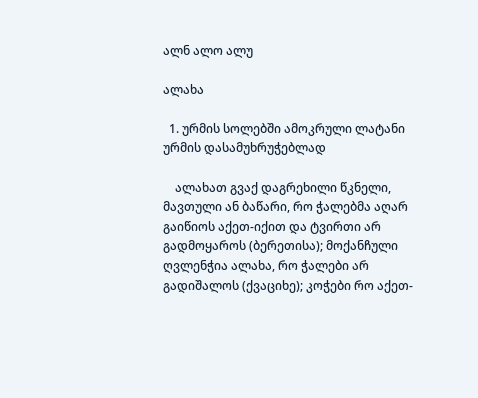ალნ ალო ალუ

ალახა

  1. ურმის სოლებში ამოკრული ლატანი ურმის დასამუხრუჭებლად

    ალახათ გვაქ დაგრეხილი წკნელი, მავთული ან ბაწარი, რო ჭალებმა აღარ გაიწიოს აქეთ-იქით და ტვირთი არ გადმოყაროს (ბერეთისა); მოქანჩული ღვლენჭია ალახა, რო ჭალები არ გადიშალოს (ქვაციხე); კოჭები რო აქეთ-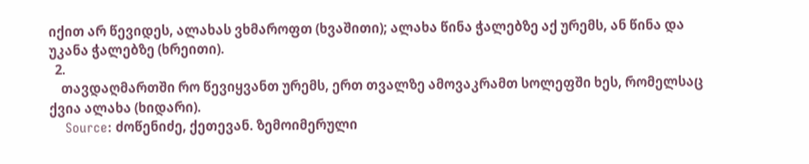იქით არ წევიდეს, ალახას ვხმაროფთ (ხვაშითი); ალახა წინა ჭალებზე აქ ურემს, ან წინა და უკანა ჭალებზე (ხრეითი).
  2.
    თავდაღმართში რო წევიყვანთ ურემს, ერთ თვალზე ამოვაკრამთ სოლეფში ხეს, რომელსაც ქვია ალახა (ხიდარი).
    Source: ძოწენიძე, ქეთევან. ზემოიმერული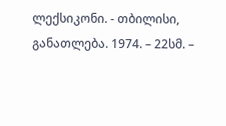ლექსიკონი. - თბილისი, განათლება. 1974. – 22სმ. –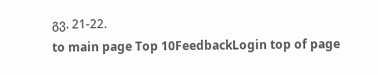გვ. 21-22.
to main page Top 10FeedbackLogin top of page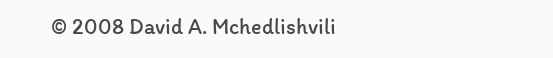© 2008 David A. Mchedlishvili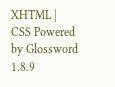XHTML | CSS Powered by Glossword 1.8.9